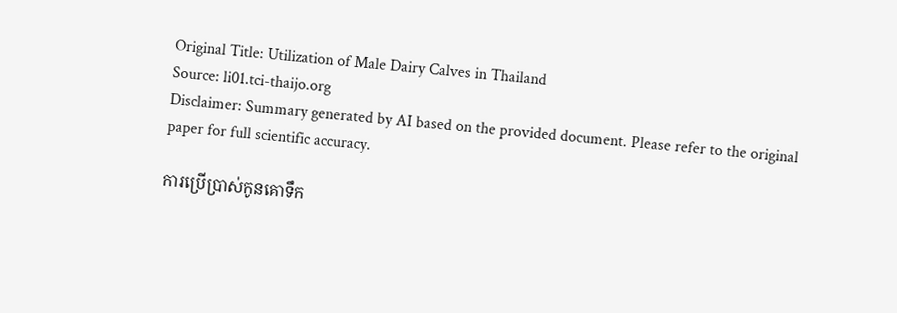Original Title: Utilization of Male Dairy Calves in Thailand
Source: li01.tci-thaijo.org
Disclaimer: Summary generated by AI based on the provided document. Please refer to the original paper for full scientific accuracy.

ការប្រើប្រាស់កូនគោទឹក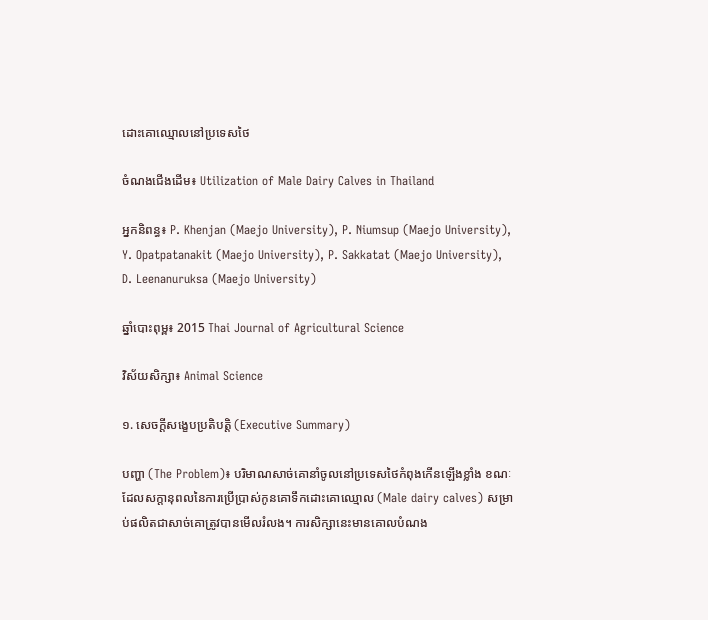ដោះគោឈ្មោលនៅប្រទេសថៃ

ចំណងជើងដើម៖ Utilization of Male Dairy Calves in Thailand

អ្នកនិពន្ធ៖ P. Khenjan (Maejo University), P. Niumsup (Maejo University), Y. Opatpatanakit (Maejo University), P. Sakkatat (Maejo University), D. Leenanuruksa (Maejo University)

ឆ្នាំបោះពុម្ព៖ 2015 Thai Journal of Agricultural Science

វិស័យសិក្សា៖ Animal Science

១. សេចក្តីសង្ខេបប្រតិបត្តិ (Executive Summary)

បញ្ហា (The Problem)៖ បរិមាណសាច់គោនាំចូលនៅប្រទេសថៃកំពុងកើនឡើងខ្លាំង ខណៈដែលសក្តានុពលនៃការប្រើប្រាស់កូនគោទឹកដោះគោឈ្មោល (Male dairy calves) សម្រាប់ផលិតជាសាច់គោត្រូវបានមើលរំលង។ ការសិក្សានេះមានគោលបំណង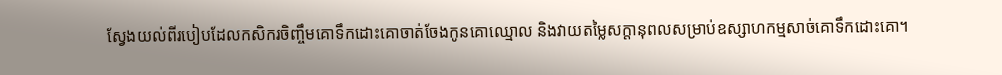ស្វែងយល់ពីរបៀបដែលកសិករចិញ្ចឹមគោទឹកដោះគោចាត់ចែងកូនគោឈ្មោល និងវាយតម្លៃសក្តានុពលសម្រាប់ឧស្សាហកម្មសាច់គោទឹកដោះគោ។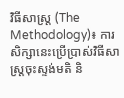វិធីសាស្ត្រ (The Methodology)៖ ការសិក្សានេះប្រើប្រាស់វិធីសាស្ត្រចុះស្ទង់មតិ និ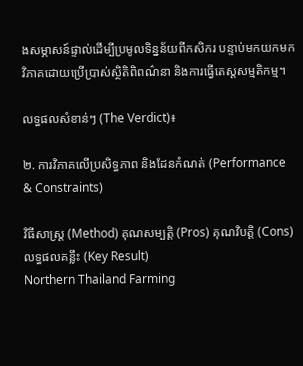ងសម្ភាសន៍ផ្ទាល់ដើម្បីប្រមូលទិន្នន័យពីកសិករ បន្ទាប់មកយកមកវិភាគដោយប្រើប្រាស់ស្ថិតិពិពណ៌នា និងការធ្វើតេស្តសម្មតិកម្ម។

លទ្ធផលសំខាន់ៗ (The Verdict)៖

២. ការវិភាគលើប្រសិទ្ធភាព និងដែនកំណត់ (Performance & Constraints)

វិធីសាស្ត្រ (Method) គុណសម្បត្តិ (Pros) គុណវិបត្តិ (Cons) លទ្ធផលគន្លឹះ (Key Result)
Northern Thailand Farming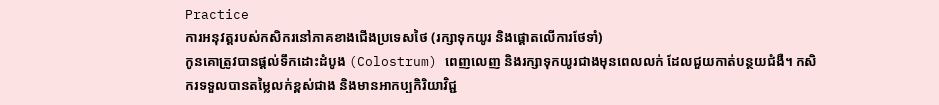Practice
ការអនុវត្តរបស់កសិករនៅភាគខាងជើងប្រទេសថៃ (រក្សាទុកយូរ និងផ្តោតលើការថែទាំ)
កូនគោត្រូវបានផ្តល់ទឹកដោះដំបូង (Colostrum) ពេញលេញ និងរក្សាទុកយូរជាងមុនពេលលក់ ដែលជួយកាត់បន្ថយជំងឺ។ កសិករទទួលបានតម្លៃលក់ខ្ពស់ជាង និងមានអាកប្បកិរិយាវិជ្ជ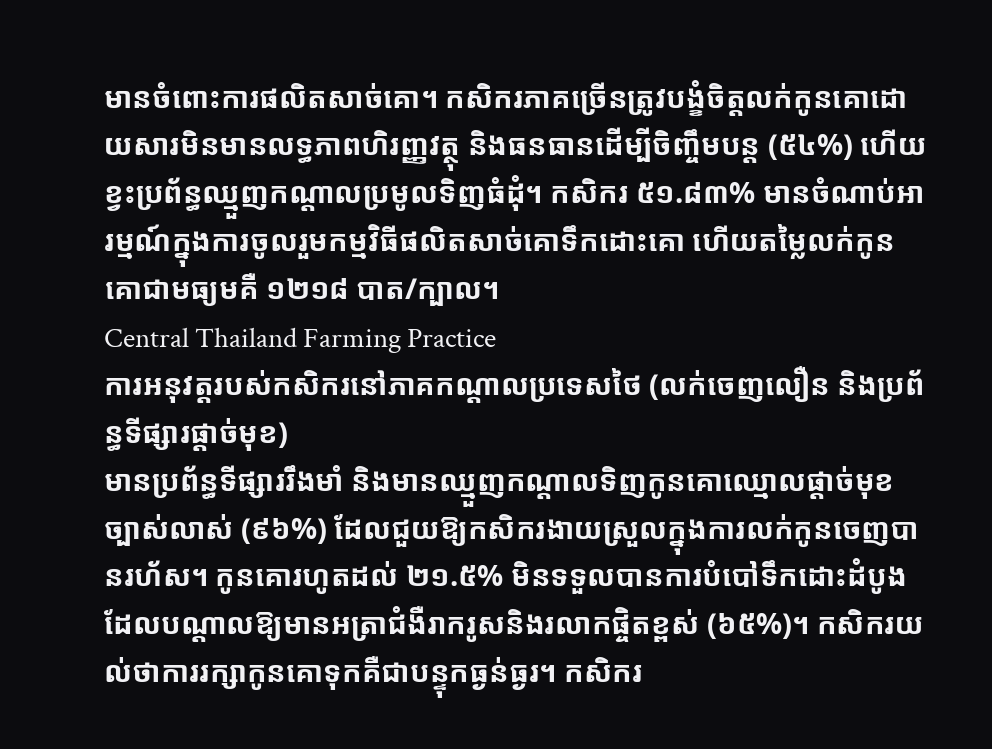មានចំពោះការផលិតសាច់គោ។ កសិករភាគច្រើនត្រូវបង្ខំចិត្តលក់កូនគោដោយសារមិនមានលទ្ធភាពហិរញ្ញវត្ថុ និងធនធានដើម្បីចិញ្ចឹមបន្ត (៥៤%) ហើយខ្វះប្រព័ន្ធឈ្មួញកណ្តាលប្រមូលទិញធំដុំ។ កសិករ ៥១.៨៣% មានចំណាប់អារម្មណ៍ក្នុងការចូលរួមកម្មវិធីផលិតសាច់គោទឹកដោះគោ ហើយតម្លៃលក់កូនគោជាមធ្យមគឺ ១២១៨ បាត/ក្បាល។
Central Thailand Farming Practice
ការអនុវត្តរបស់កសិករនៅភាគកណ្តាលប្រទេសថៃ (លក់ចេញលឿន និងប្រព័ន្ធទីផ្សារផ្តាច់មុខ)
មានប្រព័ន្ធទីផ្សាររឹងមាំ និងមានឈ្មួញកណ្តាលទិញកូនគោឈ្មោលផ្តាច់មុខច្បាស់លាស់ (៩៦%) ដែលជួយឱ្យកសិករងាយស្រួលក្នុងការលក់កូនចេញបានរហ័ស។ កូនគោរហូតដល់ ២១.៥% មិនទទួលបានការបំបៅទឹកដោះដំបូង ដែលបណ្តាលឱ្យមានអត្រាជំងឺរាករូសនិងរលាកផ្ចិតខ្ពស់ (៦៥%)។ កសិករយល់ថាការរក្សាកូនគោទុកគឺជាបន្ទុកធ្ងន់ធ្ងរ។ កសិករ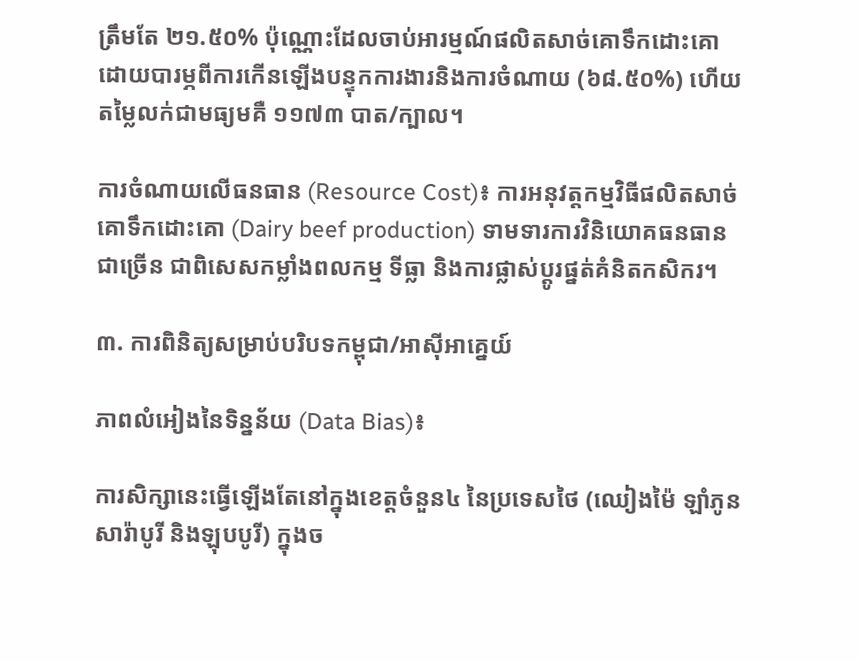ត្រឹមតែ ២១.៥០% ប៉ុណ្ណោះដែលចាប់អារម្មណ៍ផលិតសាច់គោទឹកដោះគោ ដោយបារម្ភពីការកើនឡើងបន្ទុកការងារនិងការចំណាយ (៦៨.៥០%) ហើយតម្លៃលក់ជាមធ្យមគឺ ១១៧៣ បាត/ក្បាល។

ការចំណាយលើធនធាន (Resource Cost)៖ ការអនុវត្តកម្មវិធីផលិតសាច់គោទឹកដោះគោ (Dairy beef production) ទាមទារការវិនិយោគធនធានជាច្រើន ជាពិសេសកម្លាំងពលកម្ម ទីធ្លា និងការផ្លាស់ប្តូរផ្នត់គំនិតកសិករ។

៣. ការពិនិត្យសម្រាប់បរិបទកម្ពុជា/អាស៊ីអាគ្នេយ៍

ភាពលំអៀងនៃទិន្នន័យ (Data Bias)៖

ការសិក្សានេះធ្វើឡើងតែនៅក្នុងខេត្តចំនួន៤ នៃប្រទេសថៃ (ឈៀងម៉ៃ ឡាំភូន សារ៉ាបូរី និងឡុបបូរី) ក្នុងច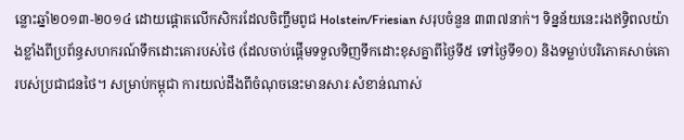ន្លោះឆ្នាំ២០១៣-២០១៤ ដោយផ្តោតលើកសិករដែលចិញ្ចឹមពូជ Holstein/Friesian សរុបចំនួន ៣៣៧នាក់។ ទិន្នន័យនេះរងឥទ្ធិពលយ៉ាងខ្លាំងពីប្រព័ន្ធសហករណ៍ទឹកដោះគោរបស់ថៃ (ដែលចាប់ផ្តើមទទួលទិញទឹកដោះខុសគ្នាពីថ្ងៃទី៥ ទៅថ្ងៃទី១០) និងទម្លាប់បរិភោគសាច់គោរបស់ប្រជាជនថៃ។ សម្រាប់កម្ពុជា ការយល់ដឹងពីចំណុចនេះមានសារៈសំខាន់ណាស់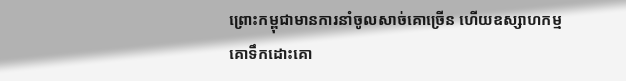ព្រោះកម្ពុជាមានការនាំចូលសាច់គោច្រើន ហើយឧស្សាហកម្មគោទឹកដោះគោ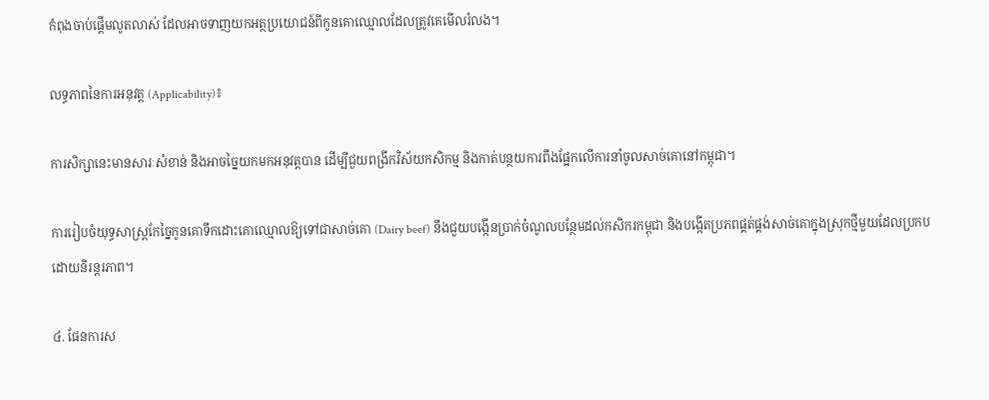កំពុងចាប់ផ្តើមលូតលាស់ ដែលអាចទាញយកអត្ថប្រយោជន៍ពីកូនគោឈ្មោលដែលត្រូវគេមើលរំលង។

លទ្ធភាពនៃការអនុវត្ត (Applicability)៖

ការសិក្សានេះមានសារៈសំខាន់ និងអាចច្នៃយកមកអនុវត្តបាន ដើម្បីជួយពង្រីកវិស័យកសិកម្ម និងកាត់បន្ថយការពឹងផ្អែកលើការនាំចូលសាច់គោនៅកម្ពុជា។

ការរៀបចំយុទ្ធសាស្ត្រកែច្នៃកូនគោទឹកដោះគោឈ្មោលឱ្យទៅជាសាច់គោ (Dairy beef) នឹងជួយបង្កើនប្រាក់ចំណូលបន្ថែមដល់កសិករកម្ពុជា និងបង្កើតប្រភពផ្គត់ផ្គង់សាច់គោក្នុងស្រុកថ្មីមួយដែលប្រកបដោយនិរន្តរភាព។

៤. ផែនការស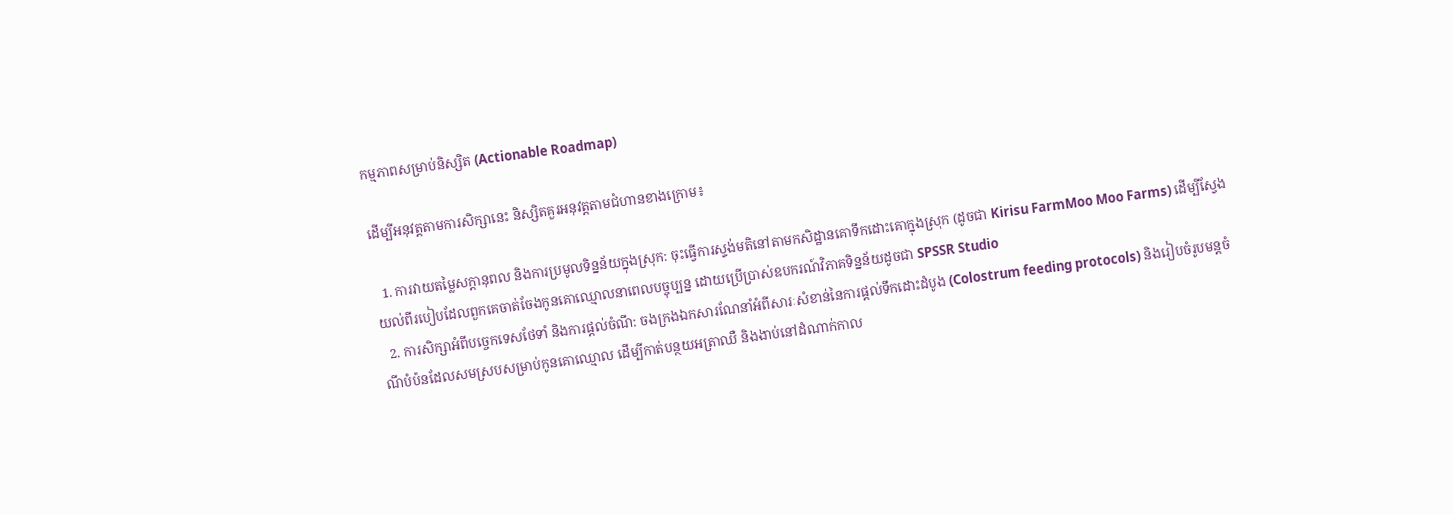កម្មភាពសម្រាប់និស្សិត (Actionable Roadmap)

ដើម្បីអនុវត្តតាមការសិក្សានេះ និស្សិតគួរអនុវត្តតាមជំហានខាងក្រោម៖

  1. ការវាយតម្លៃសក្តានុពល និងការប្រមូលទិន្នន័យក្នុងស្រុក: ចុះធ្វើការស្ទង់មតិនៅតាមកសិដ្ឋានគោទឹកដោះគោក្នុងស្រុក (ដូចជា Kirisu FarmMoo Moo Farms) ដើម្បីស្វែងយល់ពីរបៀបដែលពួកគេចាត់ចែងកូនគោឈ្មោលនាពេលបច្ចុប្បន្ន ដោយប្រើប្រាស់ឧបករណ៍វិភាគទិន្នន័យដូចជា SPSSR Studio
  2. ការសិក្សាអំពីបច្ចេកទេសថែទាំ និងការផ្តល់ចំណី: ចងក្រងឯកសារណែនាំអំពីសារៈសំខាន់នៃការផ្តល់ទឹកដោះដំបូង (Colostrum feeding protocols) និងរៀបចំរូបមន្តចំណីបំប៉នដែលសមស្របសម្រាប់កូនគោឈ្មោល ដើម្បីកាត់បន្ថយអត្រាឈឺ និងងាប់នៅដំណាក់កាល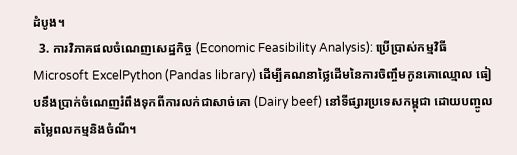ដំបូង។
  3. ការវិភាគផលចំណេញសេដ្ឋកិច្ច (Economic Feasibility Analysis): ប្រើប្រាស់កម្មវិធី Microsoft ExcelPython (Pandas library) ដើម្បីគណនាថ្លៃដើមនៃការចិញ្ចឹមកូនគោឈ្មោល ធៀបនឹងប្រាក់ចំណេញរំពឹងទុកពីការលក់ជាសាច់គោ (Dairy beef) នៅទីផ្សារប្រទេសកម្ពុជា ដោយបញ្ចូលតម្លៃពលកម្មនិងចំណី។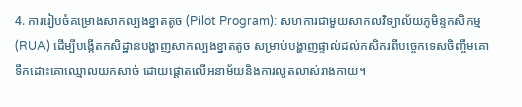4. ការរៀបចំគម្រោងសាកល្បងខ្នាតតូច (Pilot Program): សហការជាមួយសាកលវិទ្យាល័យភូមិន្ទកសិកម្ម (RUA) ដើម្បីបង្កើតកសិដ្ឋានបង្ហាញសាកល្បងខ្នាតតូច សម្រាប់បង្ហាញផ្ទាល់ដល់កសិករពីបច្ចេកទេសចិញ្ចឹមគោទឹកដោះគោឈ្មោលយកសាច់ ដោយផ្តោតលើអនាម័យនិងការលូតលាស់រាងកាយ។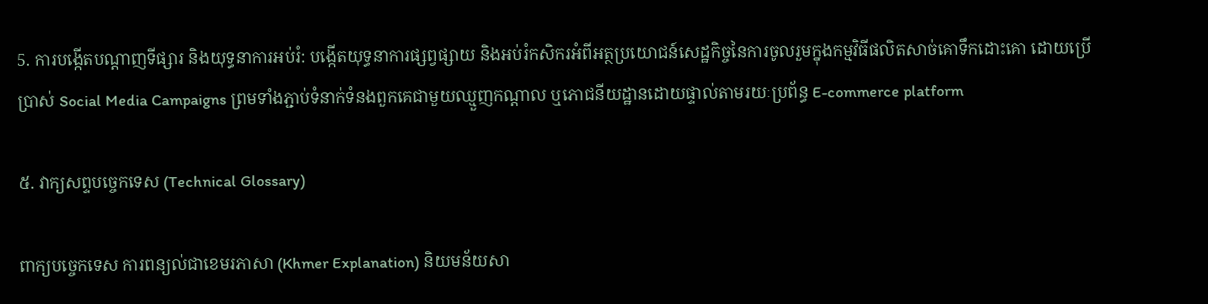5. ការបង្កើតបណ្តាញទីផ្សារ និងយុទ្ធនាការអប់រំ: បង្កើតយុទ្ធនាការផ្សព្វផ្សាយ និងអប់រំកសិករអំពីអត្ថប្រយោជន៍សេដ្ឋកិច្ចនៃការចូលរួមក្នុងកម្មវិធីផលិតសាច់គោទឹកដោះគោ ដោយប្រើប្រាស់ Social Media Campaigns ព្រមទាំងភ្ជាប់ទំនាក់ទំនងពួកគេជាមួយឈ្មួញកណ្តាល ឬភោជនីយដ្ឋានដោយផ្ទាល់តាមរយៈប្រព័ន្ធ E-commerce platform

៥. វាក្យសព្ទបច្ចេកទេស (Technical Glossary)

ពាក្យបច្ចេកទេស ការពន្យល់ជាខេមរភាសា (Khmer Explanation) និយមន័យសា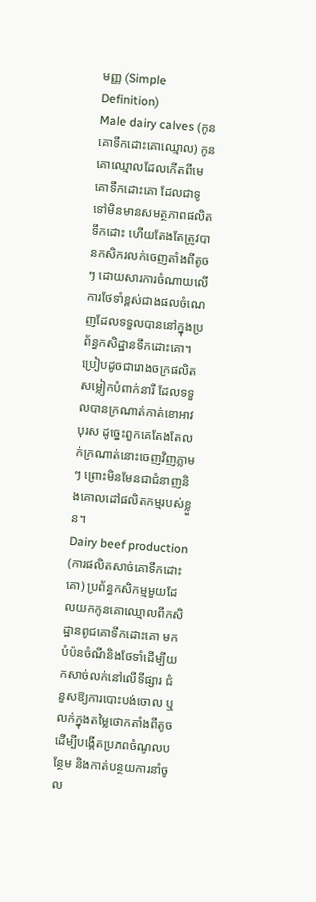មញ្ញ (Simple Definition)
Male dairy calves (កូនគោទឹកដោះគោឈ្មោល) កូនគោឈ្មោលដែលកើតពីមេគោទឹកដោះគោ ដែលជាទូទៅមិនមានសមត្ថភាពផលិតទឹកដោះ ហើយតែងតែត្រូវបានកសិករលក់ចេញតាំងពីតូចៗ ដោយសារការចំណាយលើការថែទាំខ្ពស់ជាងផលចំណេញដែលទទួលបាននៅក្នុងប្រព័ន្ធកសិដ្ឋានទឹកដោះគោ។ ប្រៀបដូចជារោងចក្រផលិតសម្លៀកបំពាក់នារី ដែលទទួលបានក្រណាត់កាត់ខោអាវបុរស ដូច្នេះពួកគេតែងតែលក់ក្រណាត់នោះចេញវិញភ្លាមៗ ព្រោះមិនមែនជាជំនាញនិងគោលដៅផលិតកម្មរបស់ខ្លួន។
Dairy beef production (ការផលិតសាច់គោទឹកដោះគោ) ប្រព័ន្ធកសិកម្មមួយដែលយកកូនគោឈ្មោលពីកសិដ្ឋានពូជគោទឹកដោះគោ មកបំប៉នចំណីនិងថែទាំដើម្បីយកសាច់លក់នៅលើទីផ្សារ ជំនួសឱ្យការបោះបង់ចោល ឬលក់ក្នុងតម្លៃថោកតាំងពីតូច ដើម្បីបង្កើតប្រភពចំណូលបន្ថែម និងកាត់បន្ថយការនាំចូល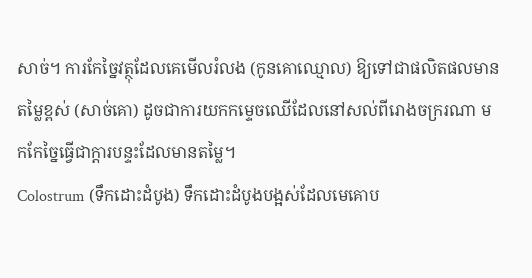សាច់។ ការកែច្នៃវត្ថុដែលគេមើលរំលង (កូនគោឈ្មោល) ឱ្យទៅជាផលិតផលមានតម្លៃខ្ពស់ (សាច់គោ) ដូចជាការយកកម្ទេចឈើដែលនៅសល់ពីរោងចក្ររណា មកកែច្នៃធ្វើជាក្តារបន្ទះដែលមានតម្លៃ។
Colostrum (ទឹកដោះដំបូង) ទឹកដោះដំបូងបង្អស់ដែលមេគោប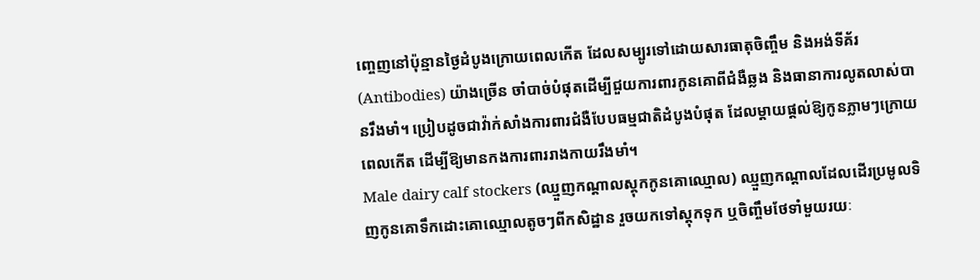ញ្ចេញនៅប៉ុន្មានថ្ងៃដំបូងក្រោយពេលកើត ដែលសម្បូរទៅដោយសារធាតុចិញ្ចឹម និងអង់ទីគ័រ (Antibodies) យ៉ាងច្រើន ចាំបាច់បំផុតដើម្បីជួយការពារកូនគោពីជំងឺឆ្លង និងធានាការលូតលាស់បានរឹងមាំ។ ប្រៀបដូចជាវ៉ាក់សាំងការពារជំងឺបែបធម្មជាតិដំបូងបំផុត ដែលម្តាយផ្តល់ឱ្យកូនភ្លាមៗក្រោយពេលកើត ដើម្បីឱ្យមានកងការពាររាងកាយរឹងមាំ។
Male dairy calf stockers (ឈ្មួញកណ្តាលស្តុកកូនគោឈ្មោល) ឈ្មួញកណ្តាលដែលដើរប្រមូលទិញកូនគោទឹកដោះគោឈ្មោលតូចៗពីកសិដ្ឋាន រួចយកទៅស្តុកទុក ឬចិញ្ចឹមថែទាំមួយរយៈ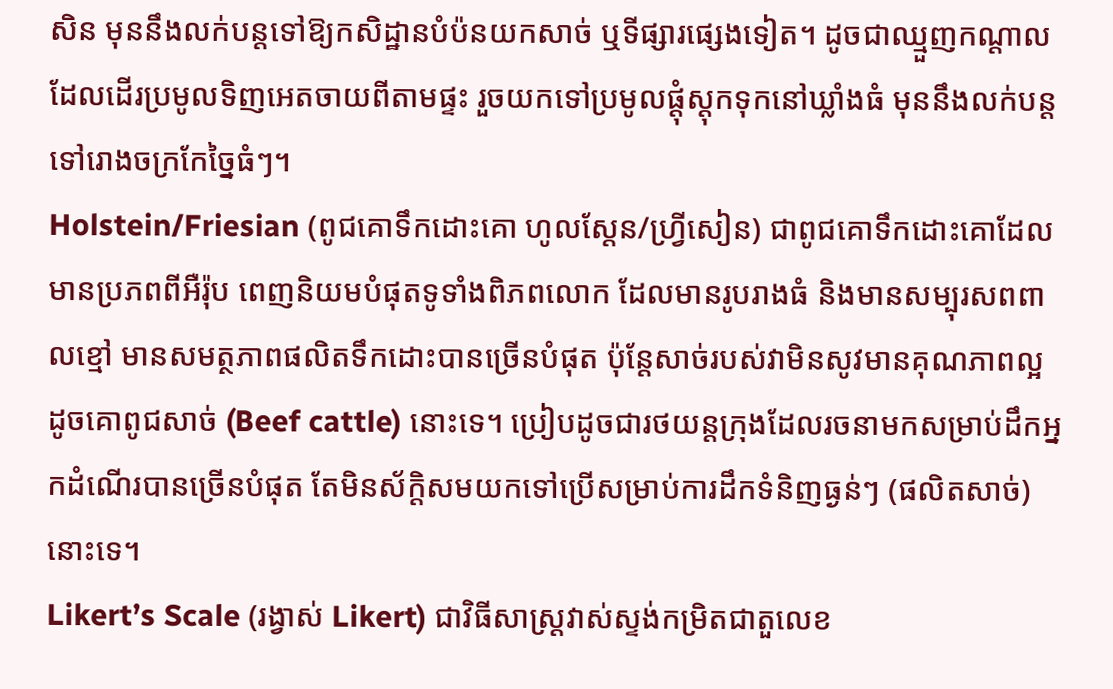សិន មុននឹងលក់បន្តទៅឱ្យកសិដ្ឋានបំប៉នយកសាច់ ឬទីផ្សារផ្សេងទៀត។ ដូចជាឈ្មួញកណ្តាលដែលដើរប្រមូលទិញអេតចាយពីតាមផ្ទះ រួចយកទៅប្រមូលផ្តុំស្តុកទុកនៅឃ្លាំងធំ មុននឹងលក់បន្តទៅរោងចក្រកែច្នៃធំៗ។
Holstein/Friesian (ពូជគោទឹកដោះគោ ហូលស្តែន/ហ្វ្រីសៀន) ជាពូជគោទឹកដោះគោដែលមានប្រភពពីអឺរ៉ុប ពេញនិយមបំផុតទូទាំងពិភពលោក ដែលមានរូបរាងធំ និងមានសម្បុរសពពាលខ្មៅ មានសមត្ថភាពផលិតទឹកដោះបានច្រើនបំផុត ប៉ុន្តែសាច់របស់វាមិនសូវមានគុណភាពល្អដូចគោពូជសាច់ (Beef cattle) នោះទេ។ ប្រៀបដូចជារថយន្តក្រុងដែលរចនាមកសម្រាប់ដឹកអ្នកដំណើរបានច្រើនបំផុត តែមិនស័ក្តិសមយកទៅប្រើសម្រាប់ការដឹកទំនិញធ្ងន់ៗ (ផលិតសាច់) នោះទេ។
Likert’s Scale (រង្វាស់ Likert) ជាវិធីសាស្ត្រវាស់ស្ទង់កម្រិតជាតួលេខ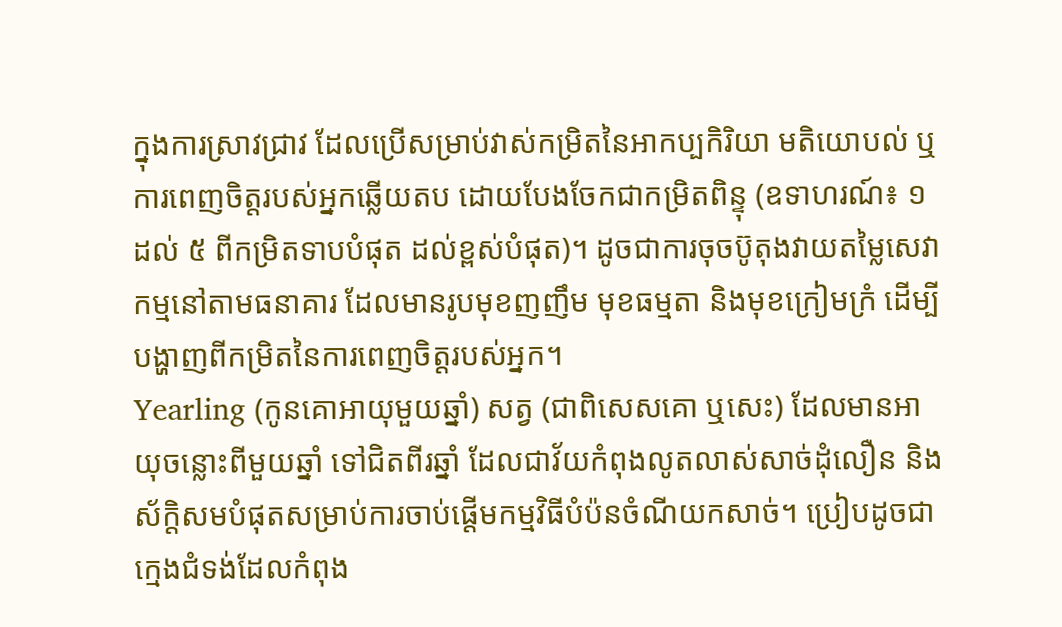ក្នុងការស្រាវជ្រាវ ដែលប្រើសម្រាប់វាស់កម្រិតនៃអាកប្បកិរិយា មតិយោបល់ ឬការពេញចិត្តរបស់អ្នកឆ្លើយតប ដោយបែងចែកជាកម្រិតពិន្ទុ (ឧទាហរណ៍៖ ១ ដល់ ៥ ពីកម្រិតទាបបំផុត ដល់ខ្ពស់បំផុត)។ ដូចជាការចុចប៊ូតុងវាយតម្លៃសេវាកម្មនៅតាមធនាគារ ដែលមានរូបមុខញញឹម មុខធម្មតា និងមុខក្រៀមក្រំ ដើម្បីបង្ហាញពីកម្រិតនៃការពេញចិត្តរបស់អ្នក។
Yearling (កូនគោអាយុមួយឆ្នាំ) សត្វ (ជាពិសេសគោ ឬសេះ) ដែលមានអាយុចន្លោះពីមួយឆ្នាំ ទៅជិតពីរឆ្នាំ ដែលជាវ័យកំពុងលូតលាស់សាច់ដុំលឿន និងស័ក្តិសមបំផុតសម្រាប់ការចាប់ផ្តើមកម្មវិធីបំប៉នចំណីយកសាច់។ ប្រៀបដូចជាក្មេងជំទង់ដែលកំពុង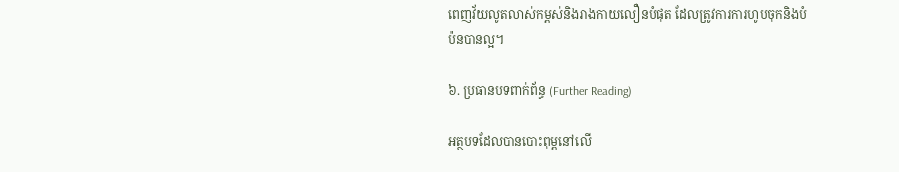ពេញវ័យលូតលាស់កម្ពស់និងរាងកាយលឿនបំផុត ដែលត្រូវការការហូបចុកនិងបំប៉នបានល្អ។

៦. ប្រធានបទពាក់ព័ន្ធ (Further Reading)

អត្ថបទដែលបានបោះពុម្ពនៅលើ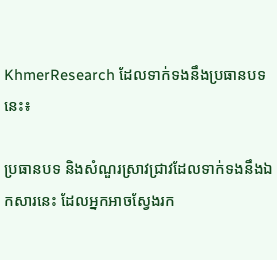KhmerResearch ដែលទាក់ទងនឹងប្រធានបទនេះ៖

ប្រធានបទ និងសំណួរស្រាវជ្រាវដែលទាក់ទងនឹងឯកសារនេះ ដែលអ្នកអាចស្វែងរក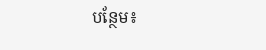បន្ថែម៖